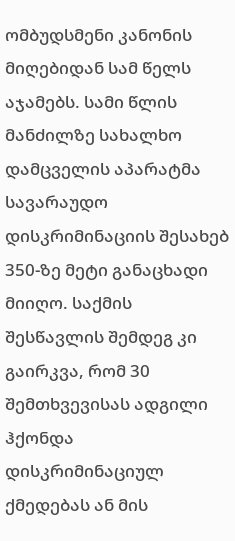ომბუდსმენი კანონის მიღებიდან სამ წელს აჯამებს. სამი წლის მანძილზე სახალხო დამცველის აპარატმა სავარაუდო დისკრიმინაციის შესახებ 350-ზე მეტი განაცხადი მიიღო. საქმის შესწავლის შემდეგ კი გაირკვა, რომ 30 შემთხვევისას ადგილი ჰქონდა დისკრიმინაციულ ქმედებას ან მის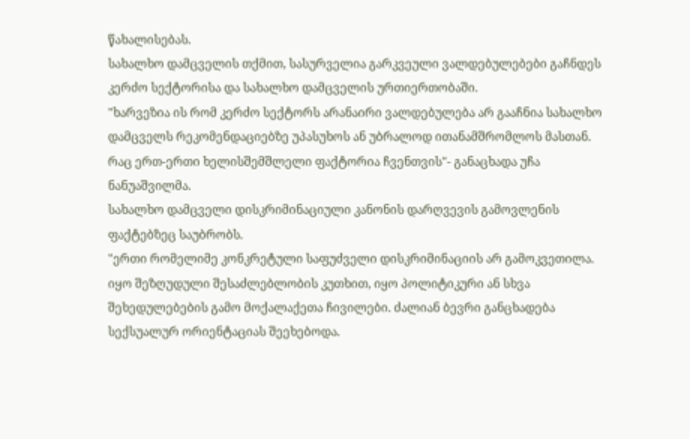წახალისებას.
სახალხო დამცველის თქმით, სასურველია გარკვეული ვალდებულებები გაჩნდეს კერძო სექტორისა და სახალხო დამცველის ურთიერთობაში.
"ხარვეზია ის რომ კერძო სექტორს არანაირი ვალდებულება არ გააჩნია სახალხო დამცველს რეკომენდაციებზე უპასუხოს ან უბრალოდ ითანამშრომლოს მასთან. რაც ერთ-ერთი ხელისშემშლელი ფაქტორია ჩვენთვის"- განაცხადა უჩა ნანუაშვილმა.
სახალხო დამცველი დისკრიმინაციული კანონის დარღვევის გამოვლენის ფაქტებზეც საუბრობს.
"ერთი რომელიმე კონკრეტული საფუძველი დისკრიმინაციის არ გამოკვეთილა. იყო შეზღუდული შესაძლებლობის კუთხით, იყო პოლიტიკური ან სხვა შეხედულებების გამო მოქალაქეთა ჩივილები. ძალიან ბევრი განცხადება სექსუალურ ორიენტაციას შეეხებოდა.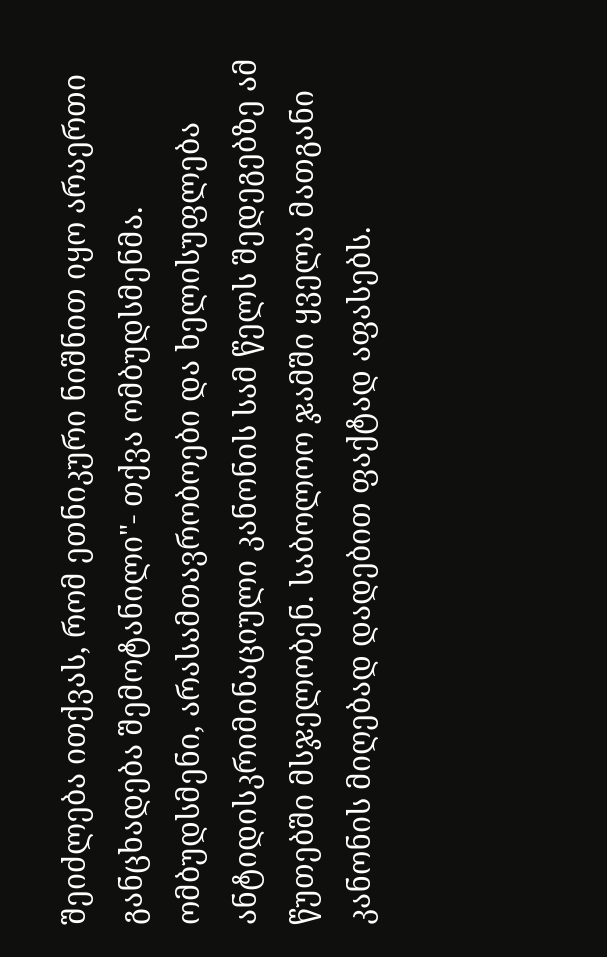შეიძლება ითქვას, რომ ეთნიკური ნიშნით იყო არაერთი განცხადება შემოტანილი"- თქვა ომბუდსმენმა.
ომბუდსმენი, არასამთავრობოები და ხელისუფლება ანტიდისკრიმინაციული კანონის სამ წელს შედეგებზე ამ წუთებში მსჯელობენ. საბოლოო ჯამში ყველა მათგანი კანონის მიღებად დადებით ფაქტად აფასებს.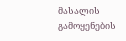მასალის გამოყენების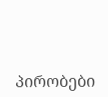პირობები